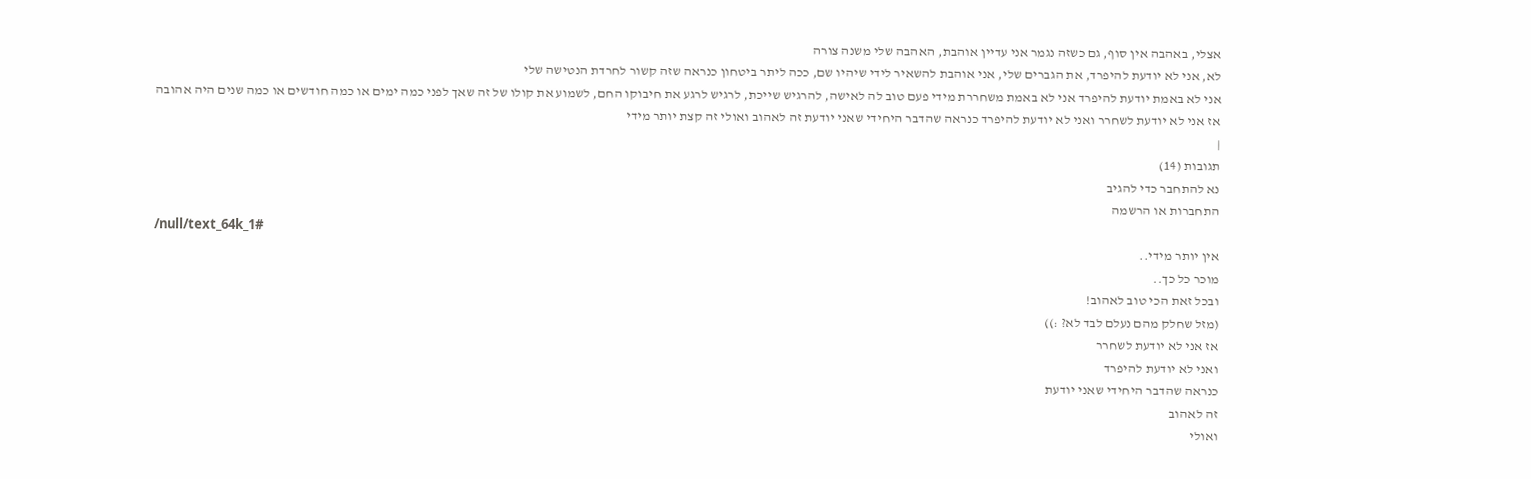אצלי, באהבה אין סוף, גם כשזה נגמר אני עדיין אוהבת, האהבה שלי משנה צורה
לא, אני לא יודעת להיפרד, את הגברים שלי, אני אוהבת להשאיר לידי שיהיו שם, ככה ליתר ביטחון כנראה שזה קשור לחרדת הנטישה שלי
אני לא באמת יודעת להיפרד אני לא באמת משחררת מידי פעם טוב לה לאישה, להרגיש שייכת, לרגיש לרגע את חיבוקו החם, לשמוע את קולו של זה שאך לפני כמה ימים או כמה חודשים או כמה שנים היה אהובה
אז אני לא יודעת לשחרר ואני לא יודעת להיפרד כנראה שהדבר היחידי שאני יודעת זה לאהוב ואולי זה קצת יותר מידי
|
תגובות (14)
נא להתחבר כדי להגיב
התחברות או הרשמה
/null/text_64k_1#
אין יותר מידי..
מוכר כל כך..
ובכל זאת הכי טוב לאהוב!
(מזל שחלק מהם נעלם לבד לא? :))
אז אני לא יודעת לשחרר
ואני לא יודעת להיפרד
כנראה שהדבר היחידי שאני יודעת
זה לאהוב
ואולי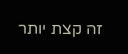זה קצת יותר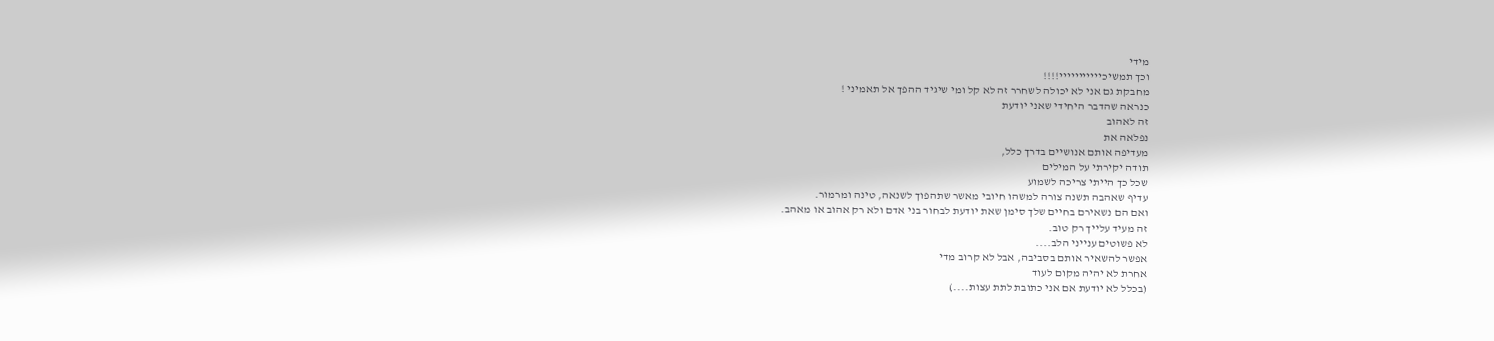מידי
וכך תמשיכייייייייייי!!!!
מחבקת גם אני לא יכולה לשחרר זה לא קל ומי שיגיד ההפך אל תאמיני !
כנראה שהדבר היחידי שאני יודעת
זה לאהוב
נפלאה את
מעדיפה אותם אנושיים בדרך כלל,
תודה יקירתי על המילים
שכל כך הייתי צריכה לשמוע
עדיף שאהבה תשנה צורה למשהו חיובי מאשר שתהפוך לשנאה, טינה ומרמור.
ואם הם נשאירם בחיים שלך סימן שאת יודעת לבחור בני אדם ולא רק אהוב או מאהב.
זה מעיד עלייך רק טוב.
לא פשוטים ענייני הלב....
אפשר להשאיר אותם בסביבה, אבל לא קרוב מדי
אחרת לא יהיה מקום לעוד
(בכלל לא יודעת אם אני כתובת לתת עצות....)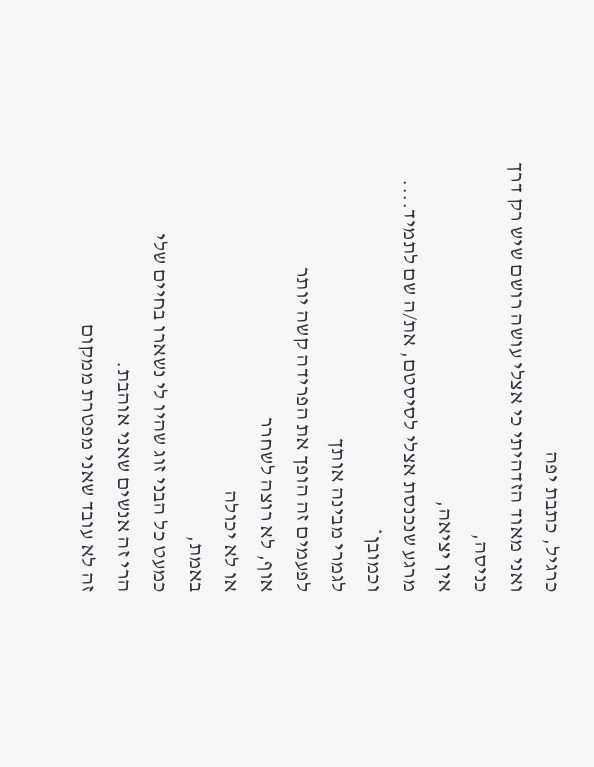כרגיל, כתבת יפה
ואני מאוד הזדהיתי כי אצלי עושה רושם שיש רק דרך כניסה,
אין יציאה,
מרגע שנכנסת אצלי לסיסטם, את/ה שם לתמיד....
וכמובן*
לגמרי מבינה אותך
לפעמים זה הופך את הפרידה קשה יותר
אוף, לא רוצה לשחרר
או לא יכולה
באמת,
כמעט כל הבני זוג שהיו לי נשארו בחיים שלי
הרי זה אנשים שאני אוהבת.
זה לא עובד שאני מפטרת ממקום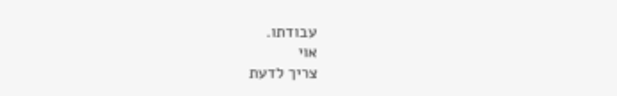עבודתו.
אוי
צריך לדעת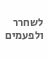לשחרר
ולפעמים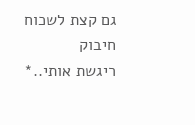גם קצת לשכוח
חיבוק
ריגשת אותי..*